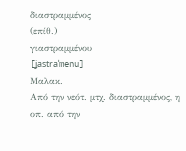διαστραμμένος
(επίθ.)
γιαστραμμένου
[ʝastraˈmenu]
Μαλακ.
Από την νεότ. μτχ. διαστραμμένος, η οπ. από την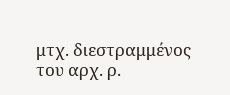μτχ. διεστραμμένος του αρχ. ρ.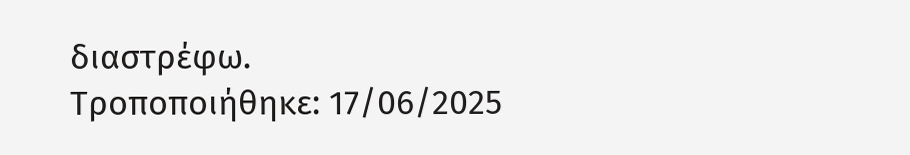διαστρέφω.
Τροποποιήθηκε: 17/06/2025